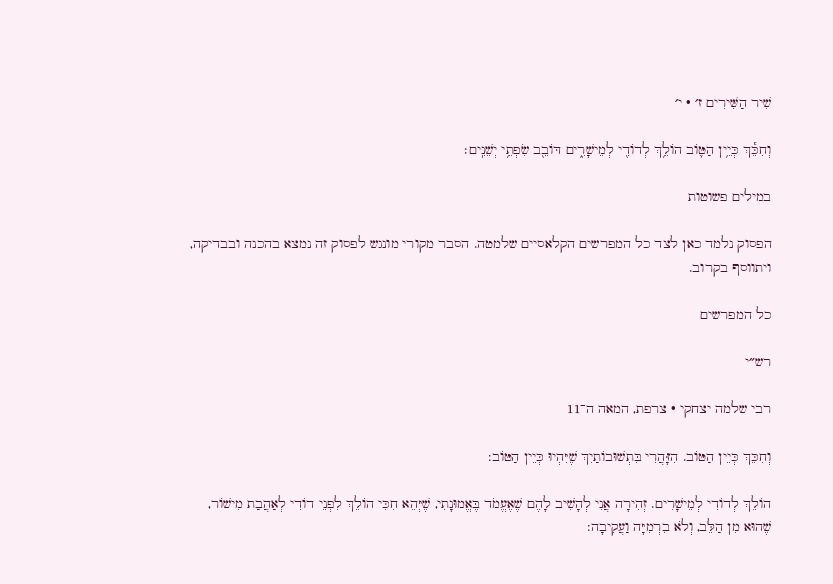שִׁיר הַשִּׁירִים ז׳ · י׳

וְחִכֵּ֕ךְ כְּיֵ֥ין הַטּ֛וֹב הוֹלֵ֥ךְ לְדוֹדִ֖י לְמֵישָׁרִ֑ים דּוֹבֵ֖ב שִׂפְתֵ֥י יְשֵׁנִֽים׃

במילים פשוטות

הפסוק נלמד כאן לצד כל המפרשים הקלאסיים שלמטה. הסבר מקורי מונגש לפסוק זה נמצא בהכנה ובבדיקה, ויתווסף בקרוב.

כל המפרשים

רש״י

רבי שלמה יצחקי · צרפת, המאה ה־11

וְחִכֵּךְ כְּיֵין הַטּוֹב. הִזָּהֲרִי בִּתְשׁוּבוֹתַיִךְ שֶׁיִּהְיוּ כְּיֵין הַטּוֹב:

הוֹלֵךְ לְדוֹדִי לְמֵישָׁרִים. זְהִירָה אֲנִי לְהָשִׁיב לָהֶם שֶׁאֶעֱמֹד בֶּאֱמוּנָתִי, שֶׁיְּהֵא חִכִּי הוֹלֵךְ לִפְנֵי דוֹדִי לְאַהֲבַת מִישׁוֹר, שֶׁהוּא מִן הַלֵּב, וְלֹא בִרְמִיָּה וַעֲקִיבָה: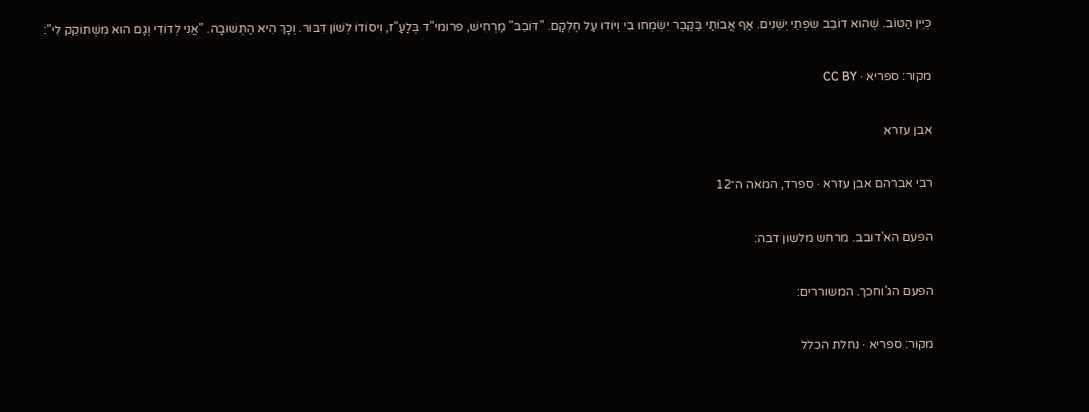כְּיֵין הַטּוֹב. שֶׁהוּא דוֹבֵב שִׂפְתֵי יְשֵׁנִים. אַף אֲבוֹתַי בַּקֶּבֶר יִשְׂמְחוּ בִי וְיוֹדוּ עַל חֶלְקָם. "דּוֹבֵב" מַרְחִישׁ, פרומי"ד בְּלַעַ"ז, וִיסוֹדוֹ לְשׁוֹן דִּבּוּר. וְכָךְ הִיא הַתְּשׁוּבָה. "אֲנִי לְדוֹדִי וְגַם הוּא מִשְׁתּוֹקֵק לִי":

מקור: ספריא · CC BY

אבן עזרא

רבי אברהם אבן עזרא · ספרד, המאה ה־12

הפעם הא'דובב. מרחש מלשון דבה:

הפעם הג'וחכך. המשוררים:

מקור: ספריא · נחלת הכלל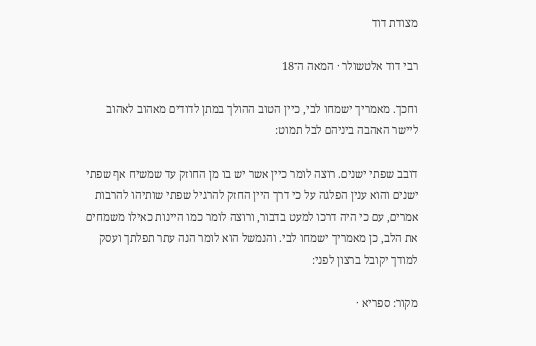מצודת דוד

רבי דוד אלטשולר · המאה ה־18

וחכך. מאמריך ישמחו לבי, כיין הטוב ההולך במתן לדודים מאהוב לאהוב ליישר האהבה ביניהם לבל תמוט:

דובב שפתי ישנים. רוצה לומר כיין אשר יש בו מן החוזק עד שמשיח אף שפתי ישנים והוא ענין הפלגה על כי דרך היין החזק להרגיל שפתי שותיהו להרבות אמרים, עם כי היה דרכו למעט בדבור, ורוצה לומר כמו היינות כאילו משמחים את הלב, כן מאמריך ישמחו לבי. והנמשל הוא לומר הנה עתר תפלתך ועסק למודך יקובל ברצון לפני:

מקור: ספריא ·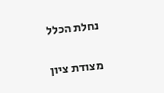נחלת הכלל

מצודת ציון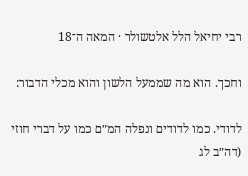רבי יחיאל הלל אלטשולר · המאה ה־18

וחכך. הוא מה שממעל הלשון והוא מכלי הדבור:

לדודי. כמו לדודים ונפלה המ״ם כמו על דברי חוזי (דה״ב לג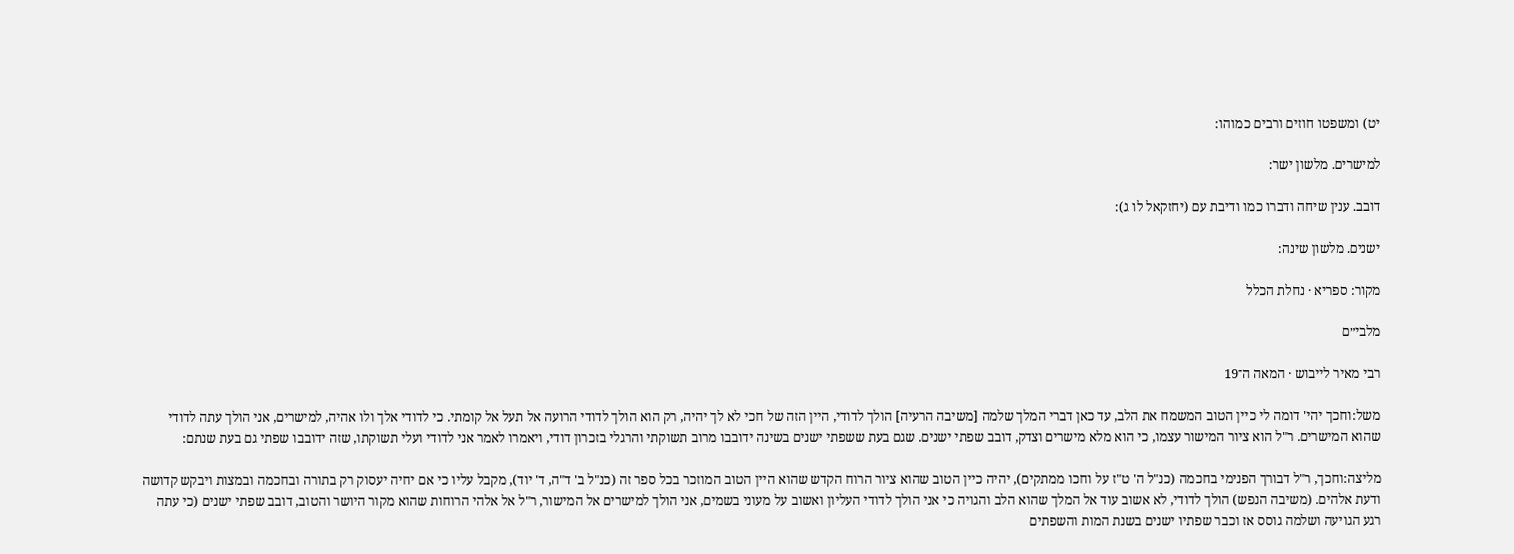יט) ומשפטו חוזים ורבים כמוהו:

למישרים. מלשון ישר:

דובב. ענין שיחה ודברו כמו ודיבת עם (יחזקאל לו ג):

ישנים. מלשון שינה:

מקור: ספריא · נחלת הכלל

מלבי״ם

רבי מאיר לייבוש · המאה ה־19

משל:וחכך יהי' דומה לי כיין הטוב המשמח את הלב, עד כאן דברי המלך שלמה [משיבה הרעיה] הולך לדודי, היין הזה של חכי לא לך יהיה, רק הוא הולך לדודי הרועה אל תעל אל קומתי. כי לדודי אלך ולו אהיה, למישרים, אני הולך עתה לדודי שהוא המישרים. ר"ל הוא ציור המישור עצמו, כי הוא מלא מישרים וצדק, דובב שפתי ישנים. שגם בעת ששפתי ישנים בשינה ידובבו מרוב תשוקתי והרגלי בזכרון דודי, ויאמרו לאמר אני לדודי ועלי תשוקתו, שזה ידובבו שפתי גם בעת שנתם:

מליצה:וחכך, ר"ל דבורך הפנימי בחכמה (כנ"ל ה' ט"ז על וחכו ממתקים), יהיה כיין הטוב שהוא ציור הרוח הקדש שהוא היין הטוב המוזכר בכל ספר זה (כנ"ל ב' ד"ה, ד' יוד), מקבל עליו כי אם יחיה יעסוק רק בתורה ובחכמה ובמצות ויבקש קדושה ודעת אלהים. (משיבה הנפש) הולך לדודי, לא אשוב עוד אל המלך שהוא הלב והגויה כי אני הולך לדודי העליון ואשוב על מעוני בשמים, אני הולך למישרים אל המישור, ר"ל אל אלהי הרוחות שהוא מקור היושר והטוב, דובב שפתי ישנים (כי עתה רגע הגויעה ושלמה גוסס אז וכבר שפתיו ישנים בשנת המות והשפתים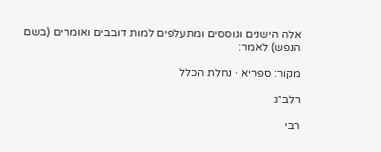אלה הישנים וגוססים ומתעלפים למות דובבים ואומרים (בשם הנפש) לאמר:

מקור: ספריא · נחלת הכלל

רלב״ג

רבי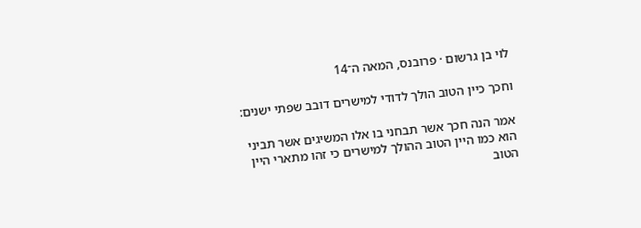לוי בן גרשום · פרובנס, המאה ה־14

וחכך כיין הטוב הולך לדודי למישרים דובב שפתי ישנים:

אמר הנה חכך אשר תבחני בו אלו המשיגים אשר תביני הוא כמו היין הטוב ההולך למישרים כי זהו מתארי היין הטוב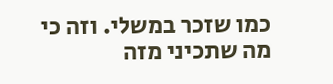כמו שזכר במשלי. וזה כי מה שתכיני מזה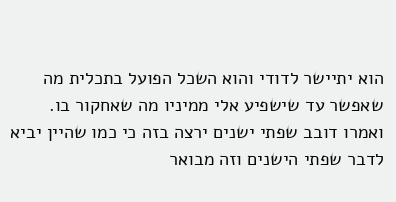הוא יתיישר לדודי והוא השכל הפועל בתכלית מה שאפשר עד שישפיע אלי ממיניו מה שאחקור בו. ואמרו דובב שפתי ישנים ירצה בזה כי כמו שהיין יביא לדבר שפתי הישנים וזה מבואר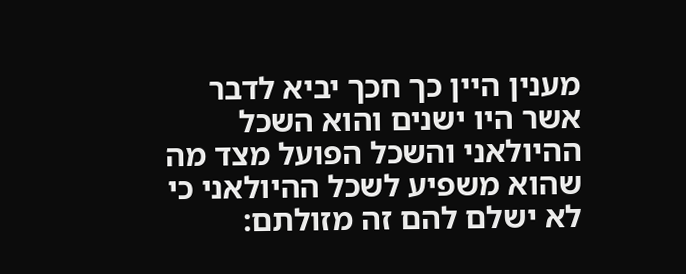מענין היין כך חכך יביא לדבר אשר היו ישנים והוא השכל ההיולאני והשכל הפועל מצד מה שהוא משפיע לשכל ההיולאני כי לא ישלם להם זה מזולתם: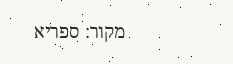מקור: ספריא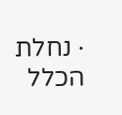· נחלת הכלל